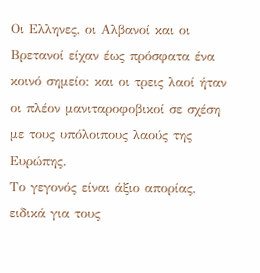Οι Ελληνες, οι Αλβανοί και οι Βρετανοί είχαν έως πρόσφατα ένα κοινό σημείο: και οι τρεις λαοί ήταν οι πλέον μανιταροφοβικοί σε σχέση με τους υπόλοιπους λαούς της Ευρώπης.
Το γεγονός είναι άξιο απορίας, ειδικά για τους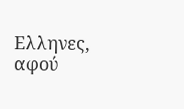Ελληνες, αφού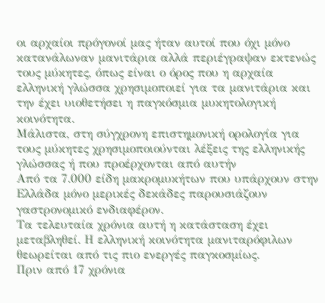οι αρχαίοι πρόγονοί μας ήταν αυτοί που όχι μόνο κατανάλωναν μανιτάρια αλλά περιέγραψαν εκτενώς τους μύκητες, όπως είναι ο όρος που η αρχαία ελληνική γλώσσα χρησιμοποιεί για τα μανιτάρια και την έχει υιοθετήσει η παγκόσμια μυκητολογική κοινότητα.
Μάλιστα, στη σύγχρονη επιστημονική ορολογία για τους μύκητες χρησιμοποιούνται λέξεις της ελληνικής γλώσσας ή που προέρχονται από αυτήν
Από τα 7.000 είδη μακρομυκήτων που υπάρχουν στην Ελλάδα μόνο μερικές δεκάδες παρουσιάζουν γαστρονομικό ενδιαφέρον.
Τα τελευταία χρόνια αυτή η κατάσταση έχει μεταβληθεί. Η ελληνική κοινότητα μανιταρόφιλων θεωρείται από τις πιο ενεργές παγκοσμίως.
Πριν από 17 χρόνια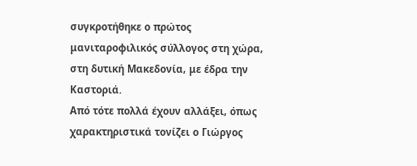συγκροτήθηκε ο πρώτος μανιταροφιλικός σύλλογος στη χώρα, στη δυτική Μακεδονία, με έδρα την Καστοριά.
Από τότε πολλά έχουν αλλάξει, όπως χαρακτηριστικά τονίζει ο Γιώργος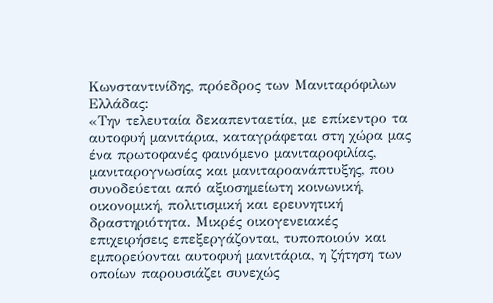Κωνσταντινίδης, πρόεδρος των Μανιταρόφιλων Ελλάδας:
«Την τελευταία δεκαπενταετία, με επίκεντρο τα αυτοφυή μανιτάρια, καταγράφεται στη χώρα μας ένα πρωτοφανές φαινόμενο μανιταροφιλίας, μανιταρογνωσίας και μανιταροανάπτυξης, που συνοδεύεται από αξιοσημείωτη κοινωνική, οικονομική, πολιτισμική και ερευνητική δραστηριότητα. Μικρές οικογενειακές επιχειρήσεις επεξεργάζονται, τυποποιούν και εμπορεύονται αυτοφυή μανιτάρια, η ζήτηση των οποίων παρουσιάζει συνεχώς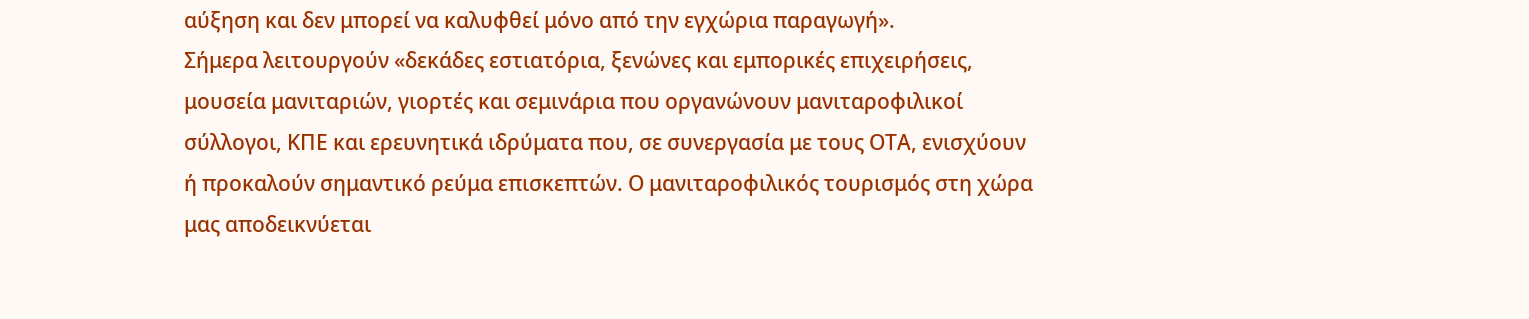αύξηση και δεν μπορεί να καλυφθεί μόνο από την εγχώρια παραγωγή».
Σήμερα λειτουργούν «δεκάδες εστιατόρια, ξενώνες και εμπορικές επιχειρήσεις, μουσεία μανιταριών, γιορτές και σεμινάρια που οργανώνουν μανιταροφιλικοί σύλλογοι, ΚΠΕ και ερευνητικά ιδρύματα που, σε συνεργασία με τους ΟΤΑ, ενισχύουν ή προκαλούν σημαντικό ρεύμα επισκεπτών. Ο μανιταροφιλικός τουρισμός στη χώρα μας αποδεικνύεται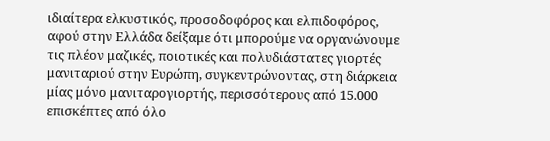ιδιαίτερα ελκυστικός, προσοδοφόρος και ελπιδοφόρος, αφού στην Ελλάδα δείξαμε ότι μπορούμε να οργανώνουμε τις πλέον μαζικές, ποιοτικές και πολυδιάστατες γιορτές μανιταριού στην Ευρώπη, συγκεντρώνοντας, στη διάρκεια μίας μόνο μανιταρογιορτής, περισσότερους από 15.000 επισκέπτες από όλο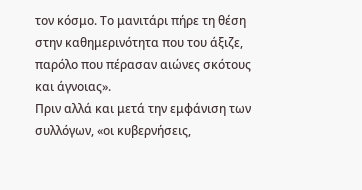τον κόσμο. Το μανιτάρι πήρε τη θέση στην καθημερινότητα που του άξιζε, παρόλο που πέρασαν αιώνες σκότους και άγνοιας».
Πριν αλλά και μετά την εμφάνιση των συλλόγων, «οι κυβερνήσεις,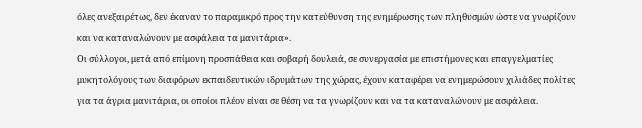όλες ανεξαιρέτως, δεν έκαναν το παραμικρό προς την κατεύθυνση της ενημέρωσης των πληθυσμών ώστε να γνωρίζουν και να καταναλώνουν με ασφάλεια τα μανιτάρια».
Οι σύλλογοι, μετά από επίμονη προσπάθεια και σοβαρή δουλειά, σε συνεργασία με επιστήμονες και επαγγελματίες μυκητολόγους των διαφόρων εκπαιδευτικών ιδρυμάτων της χώρας, έχουν καταφέρει να ενημερώσουν χιλιάδες πολίτες για τα άγρια μανιτάρια, οι οποίοι πλέον είναι σε θέση να τα γνωρίζουν και να τα καταναλώνουν με ασφάλεια.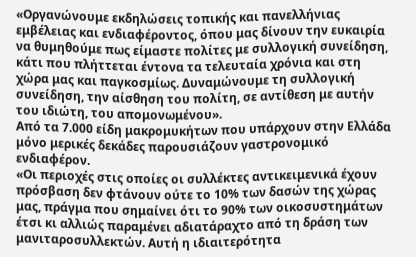«Οργανώνουμε εκδηλώσεις τοπικής και πανελλήνιας εμβέλειας και ενδιαφέροντος, όπου μας δίνουν την ευκαιρία να θυμηθούμε πως είμαστε πολίτες με συλλογική συνείδηση, κάτι που πλήττεται έντονα τα τελευταία χρόνια και στη χώρα μας και παγκοσμίως. Δυναμώνουμε τη συλλογική συνείδηση, την αίσθηση του πολίτη, σε αντίθεση με αυτήν του ιδιώτη, του απομονωμένου».
Από τα 7.000 είδη μακρομυκήτων που υπάρχουν στην Ελλάδα μόνο μερικές δεκάδες παρουσιάζουν γαστρονομικό ενδιαφέρον.
«Οι περιοχές στις οποίες οι συλλέκτες αντικειμενικά έχουν πρόσβαση δεν φτάνουν ούτε το 10% των δασών της χώρας μας, πράγμα που σημαίνει ότι το 90% των οικοσυστημάτων έτσι κι αλλιώς παραμένει αδιατάραχτο από τη δράση των μανιταροσυλλεκτών. Αυτή η ιδιαιτερότητα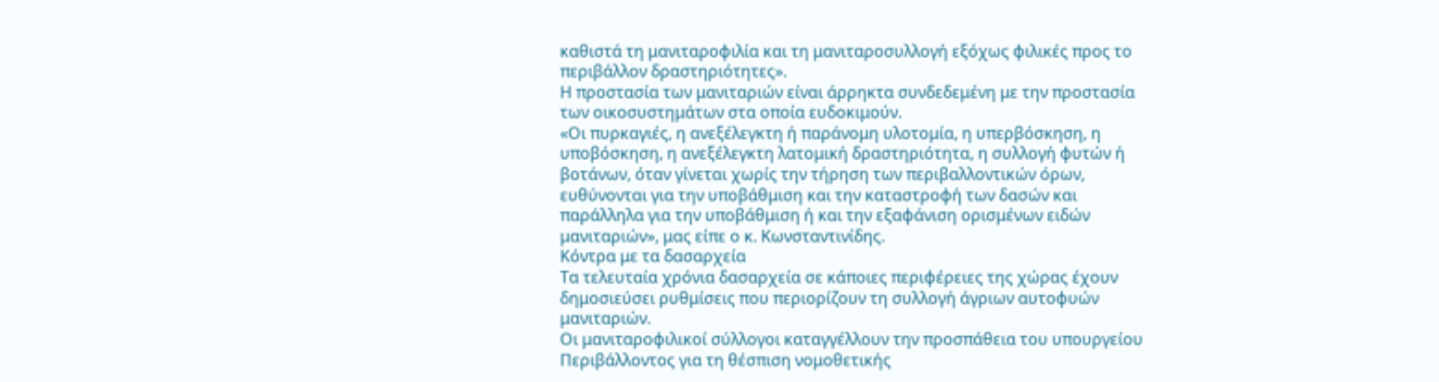καθιστά τη μανιταροφιλία και τη μανιταροσυλλογή εξόχως φιλικές προς το περιβάλλον δραστηριότητες».
Η προστασία των μανιταριών είναι άρρηκτα συνδεδεμένη με την προστασία των οικοσυστημάτων στα οποία ευδοκιμούν.
«Οι πυρκαγιές, η ανεξέλεγκτη ή παράνομη υλοτομία, η υπερβόσκηση, η υποβόσκηση, η ανεξέλεγκτη λατομική δραστηριότητα, η συλλογή φυτών ή βοτάνων, όταν γίνεται χωρίς την τήρηση των περιβαλλοντικών όρων, ευθύνονται για την υποβάθμιση και την καταστροφή των δασών και παράλληλα για την υποβάθμιση ή και την εξαφάνιση ορισμένων ειδών μανιταριών», μας είπε ο κ. Κωνσταντινίδης.
Κόντρα με τα δασαρχεία
Τα τελευταία χρόνια δασαρχεία σε κάποιες περιφέρειες της χώρας έχουν δημοσιεύσει ρυθμίσεις που περιορίζουν τη συλλογή άγριων αυτοφυών μανιταριών.
Οι μανιταροφιλικοί σύλλογοι καταγγέλλουν την προσπάθεια του υπουργείου Περιβάλλοντος για τη θέσπιση νομοθετικής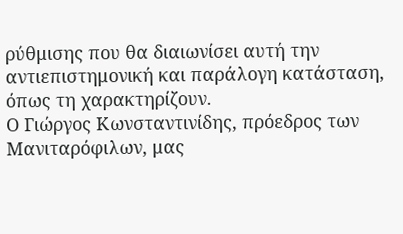ρύθμισης που θα διαιωνίσει αυτή την αντιεπιστημονική και παράλογη κατάσταση, όπως τη χαρακτηρίζουν.
Ο Γιώργος Κωνσταντινίδης, πρόεδρος των Μανιταρόφιλων, μας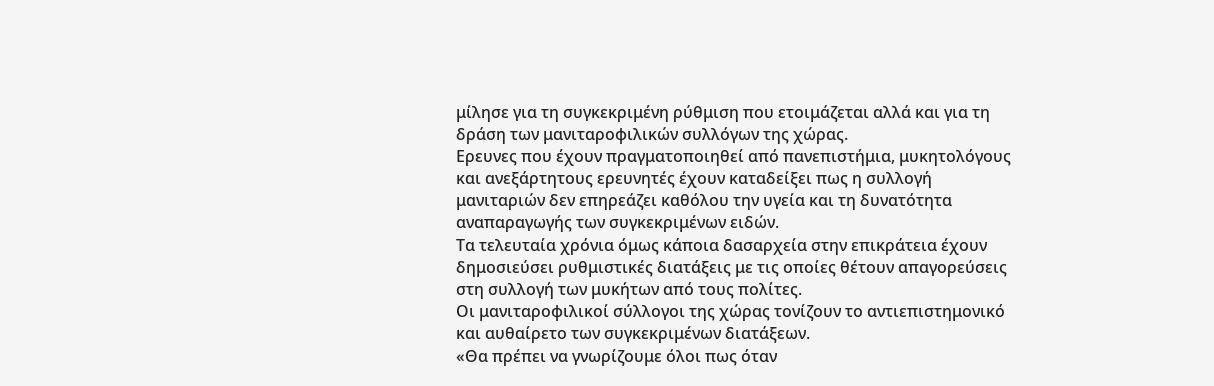μίλησε για τη συγκεκριμένη ρύθμιση που ετοιμάζεται αλλά και για τη δράση των μανιταροφιλικών συλλόγων της χώρας.
Ερευνες που έχουν πραγματοποιηθεί από πανεπιστήμια, μυκητολόγους και ανεξάρτητους ερευνητές έχουν καταδείξει πως η συλλογή μανιταριών δεν επηρεάζει καθόλου την υγεία και τη δυνατότητα αναπαραγωγής των συγκεκριμένων ειδών.
Τα τελευταία χρόνια όμως κάποια δασαρχεία στην επικράτεια έχουν δημοσιεύσει ρυθμιστικές διατάξεις με τις οποίες θέτουν απαγορεύσεις στη συλλογή των μυκήτων από τους πολίτες.
Οι μανιταροφιλικοί σύλλογοι της χώρας τονίζουν το αντιεπιστημονικό και αυθαίρετο των συγκεκριμένων διατάξεων.
«Θα πρέπει να γνωρίζουμε όλοι πως όταν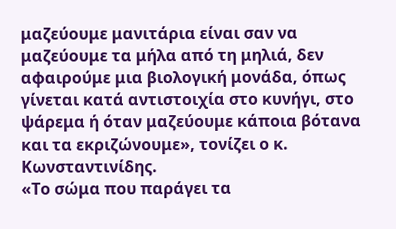μαζεύουμε μανιτάρια είναι σαν να μαζεύουμε τα μήλα από τη μηλιά, δεν αφαιρούμε μια βιολογική μονάδα, όπως γίνεται κατά αντιστοιχία στο κυνήγι, στο ψάρεμα ή όταν μαζεύουμε κάποια βότανα και τα εκριζώνουμε», τονίζει ο κ. Κωνσταντινίδης.
«Το σώμα που παράγει τα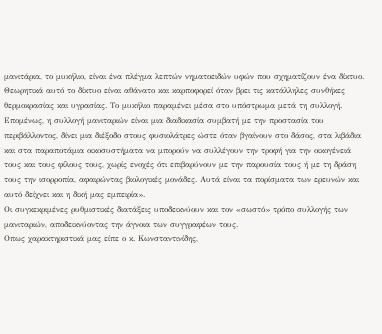μανιτάρια, το μυκήλιο, είναι ένα πλέγμα λεπτών νηματοειδών υφών που σχηματίζουν ένα δίκτυο. Θεωρητικά αυτό το δίκτυο είναι αθάνατο και καρποφορεί όταν βρει τις κατάλληλες συνθήκες θερμοκρασίας και υγρασίας. Το μυκήλιο παραμένει μέσα στο υπόστρωμα μετά τη συλλογή. Επομένως, η συλλογή μανιταριών είναι μια διαδικασία συμβατή με την προστασία του περιβάλλοντος, δίνει μια διέξοδο στους φυσιολάτρες ώστε όταν βγαίνουν στο δάσος, στα λιβάδια και στα παραποτάμια οικοσυστήματα να μπορούν να συλλέγουν την τροφή για την οικογένειά τους και τους φίλους τους, χωρίς ενοχές ότι επιβαρύνουν με την παρουσία τους ή με τη δράση τους την ισορροπία, αφαιρώντας βιολογικές μονάδες. Αυτά είναι τα πορίσματα των ερευνών και αυτό δείχνει και η δική μας εμπειρία».
Οι συγκεκριμένες ρυθμιστικές διατάξεις υποδεικνύουν και τον «σωστό» τρόπο συλλογής των μανιταριών, αποδεικνύοντας την άγνοια των συγγραφέων τους.
Οπως χαρακτηριστικά μας είπε ο κ. Κωνσταντινίδης,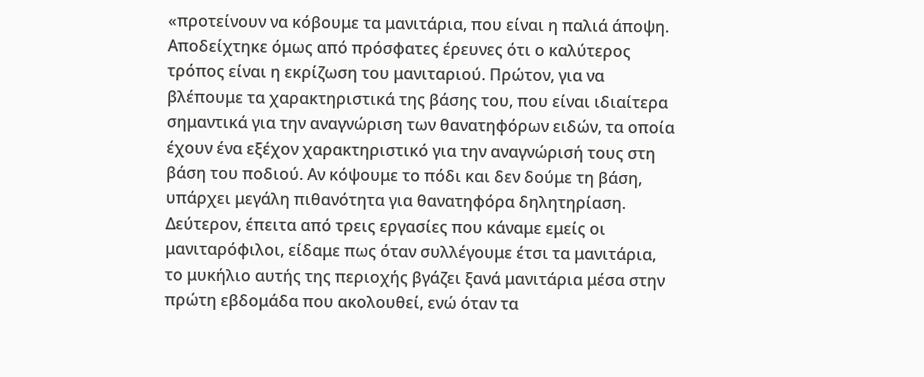«προτείνουν να κόβουμε τα μανιτάρια, που είναι η παλιά άποψη. Αποδείχτηκε όμως από πρόσφατες έρευνες ότι ο καλύτερος τρόπος είναι η εκρίζωση του μανιταριού. Πρώτον, για να βλέπουμε τα χαρακτηριστικά της βάσης του, που είναι ιδιαίτερα σημαντικά για την αναγνώριση των θανατηφόρων ειδών, τα οποία έχουν ένα εξέχον χαρακτηριστικό για την αναγνώρισή τους στη βάση του ποδιού. Αν κόψουμε το πόδι και δεν δούμε τη βάση, υπάρχει μεγάλη πιθανότητα για θανατηφόρα δηλητηρίαση.
Δεύτερον, έπειτα από τρεις εργασίες που κάναμε εμείς οι μανιταρόφιλοι, είδαμε πως όταν συλλέγουμε έτσι τα μανιτάρια, το μυκήλιο αυτής της περιοχής βγάζει ξανά μανιτάρια μέσα στην πρώτη εβδομάδα που ακολουθεί, ενώ όταν τα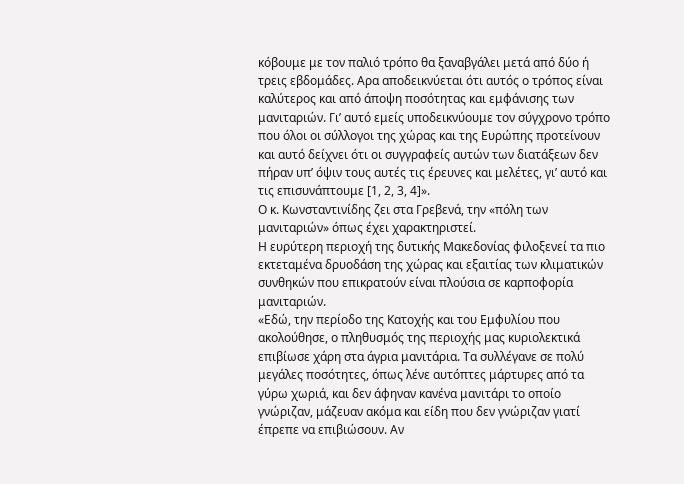κόβουμε με τον παλιό τρόπο θα ξαναβγάλει μετά από δύο ή τρεις εβδομάδες. Αρα αποδεικνύεται ότι αυτός ο τρόπος είναι καλύτερος και από άποψη ποσότητας και εμφάνισης των μανιταριών. Γι’ αυτό εμείς υποδεικνύουμε τον σύγχρονο τρόπο που όλοι οι σύλλογοι της χώρας και της Ευρώπης προτείνουν και αυτό δείχνει ότι οι συγγραφείς αυτών των διατάξεων δεν πήραν υπ’ όψιν τους αυτές τις έρευνες και μελέτες, γι’ αυτό και τις επισυνάπτουμε [1, 2, 3, 4]».
Ο κ. Κωνσταντινίδης ζει στα Γρεβενά, την «πόλη των μανιταριών» όπως έχει χαρακτηριστεί.
Η ευρύτερη περιοχή της δυτικής Μακεδονίας φιλοξενεί τα πιο εκτεταμένα δρυοδάση της χώρας και εξαιτίας των κλιματικών συνθηκών που επικρατούν είναι πλούσια σε καρποφορία μανιταριών.
«Εδώ, την περίοδο της Κατοχής και του Εμφυλίου που ακολούθησε, ο πληθυσμός της περιοχής μας κυριολεκτικά επιβίωσε χάρη στα άγρια μανιτάρια. Τα συλλέγανε σε πολύ μεγάλες ποσότητες, όπως λένε αυτόπτες μάρτυρες από τα γύρω χωριά, και δεν άφηναν κανένα μανιτάρι το οποίο γνώριζαν, μάζευαν ακόμα και είδη που δεν γνώριζαν γιατί έπρεπε να επιβιώσουν. Αν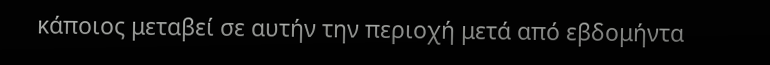κάποιος μεταβεί σε αυτήν την περιοχή μετά από εβδομήντα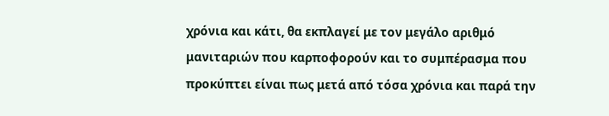χρόνια και κάτι, θα εκπλαγεί με τον μεγάλο αριθμό μανιταριών που καρποφορούν και το συμπέρασμα που προκύπτει είναι πως μετά από τόσα χρόνια και παρά την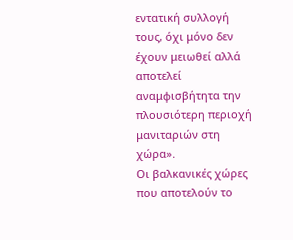εντατική συλλογή τους, όχι μόνο δεν έχουν μειωθεί αλλά αποτελεί αναμφισβήτητα την πλουσιότερη περιοχή μανιταριών στη χώρα».
Οι βαλκανικές χώρες που αποτελούν το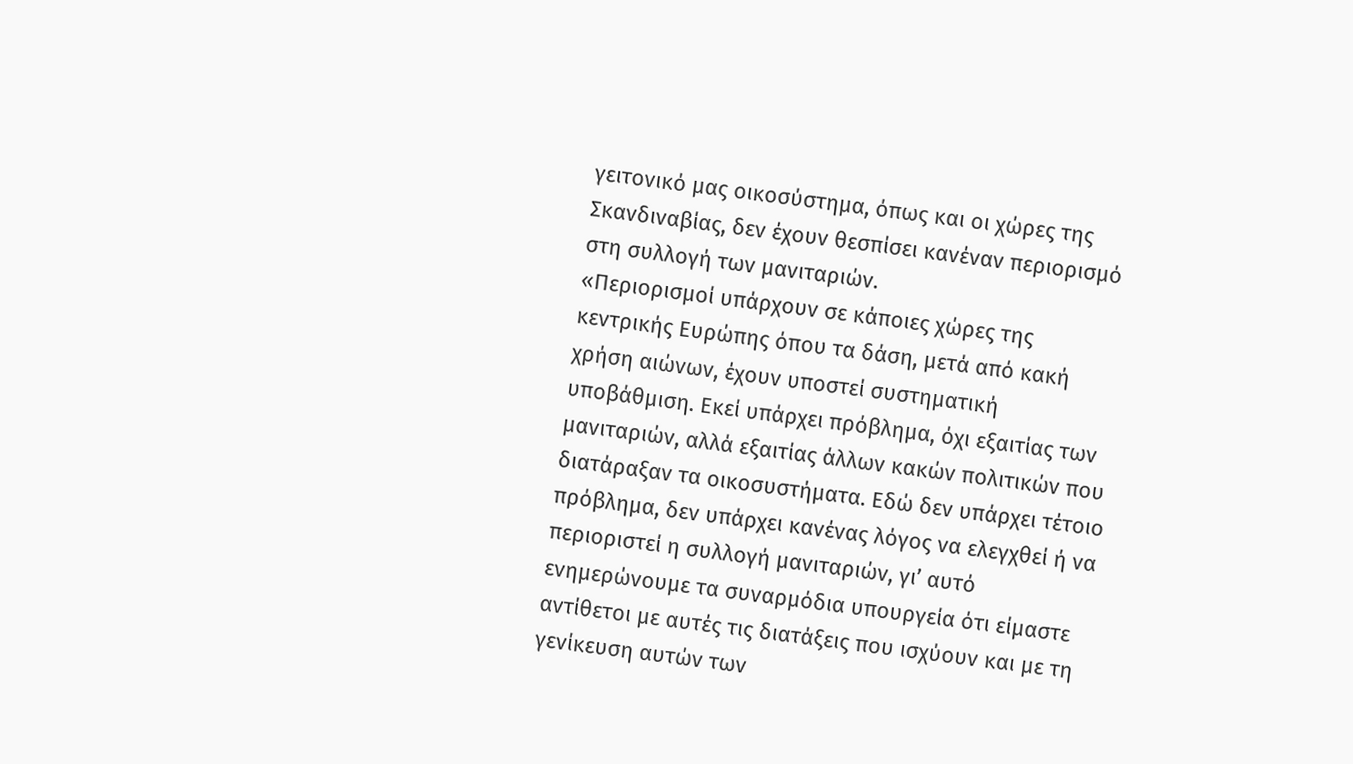γειτονικό μας οικοσύστημα, όπως και οι χώρες της Σκανδιναβίας, δεν έχουν θεσπίσει κανέναν περιορισμό στη συλλογή των μανιταριών.
«Περιορισμοί υπάρχουν σε κάποιες χώρες της κεντρικής Ευρώπης όπου τα δάση, μετά από κακή χρήση αιώνων, έχουν υποστεί συστηματική υποβάθμιση. Εκεί υπάρχει πρόβλημα, όχι εξαιτίας των μανιταριών, αλλά εξαιτίας άλλων κακών πολιτικών που διατάραξαν τα οικοσυστήματα. Εδώ δεν υπάρχει τέτοιο πρόβλημα, δεν υπάρχει κανένας λόγος να ελεγχθεί ή να περιοριστεί η συλλογή μανιταριών, γι’ αυτό ενημερώνουμε τα συναρμόδια υπουργεία ότι είμαστε αντίθετοι με αυτές τις διατάξεις που ισχύουν και με τη γενίκευση αυτών των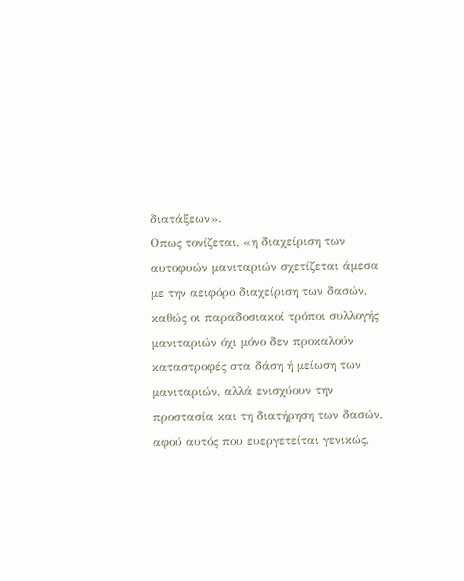διατάξεων».
Οπως τονίζεται, «η διαχείριση των αυτοφυών μανιταριών σχετίζεται άμεσα με την αειφόρο διαχείριση των δασών, καθώς οι παραδοσιακοί τρόποι συλλογής μανιταριών όχι μόνο δεν προκαλούν καταστροφές στα δάση ή μείωση των μανιταριών, αλλά ενισχύουν την προστασία και τη διατήρηση των δασών, αφού αυτός που ευεργετείται γενικώς,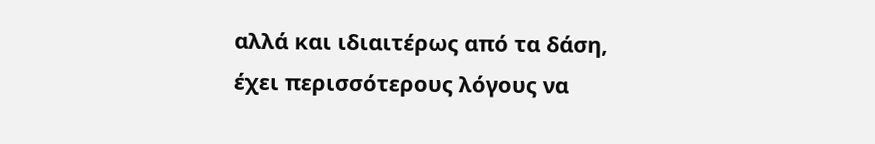αλλά και ιδιαιτέρως από τα δάση, έχει περισσότερους λόγους να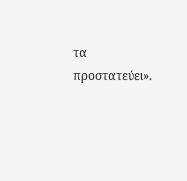τα προστατεύει».